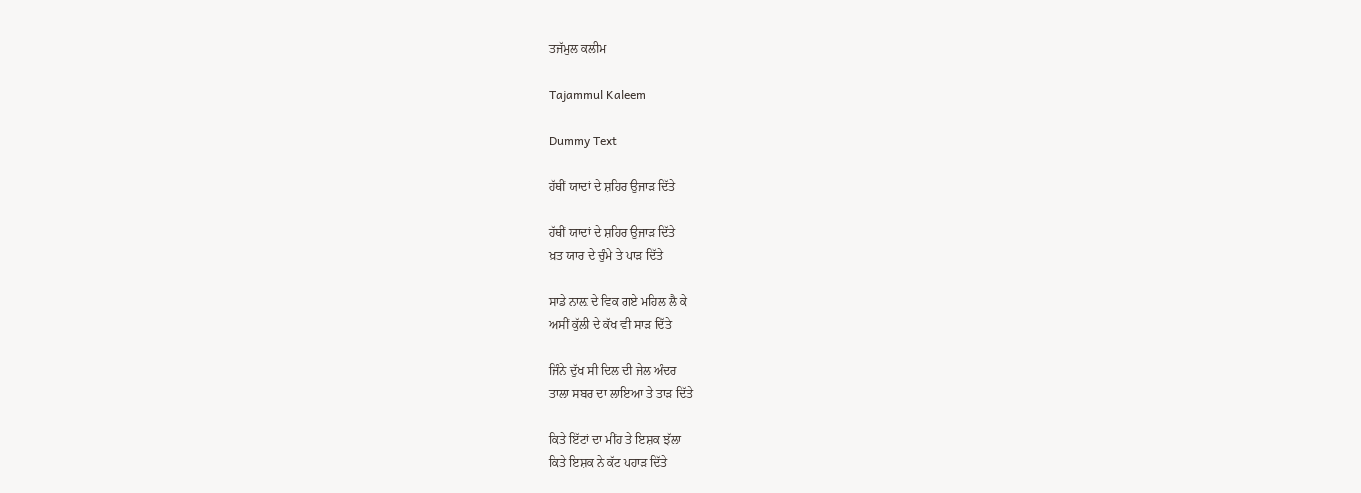ਤਜੱਮੁਲ ਕਲੀਮ

Tajammul Kaleem

Dummy Text

ਹੱਥੀਂ ਯਾਦਾਂ ਦੇ ਸ਼ਹਿਰ ਉਜਾੜ ਦਿੱਤੇ

ਹੱਥੀਂ ਯਾਦਾਂ ਦੇ ਸ਼ਹਿਰ ਉਜਾੜ ਦਿੱਤੇ
ਖ਼ਤ ਯਾਰ ਦੇ ਚੁੰਮੇ ਤੇ ਪਾੜ ਦਿੱਤੇ

ਸਾਡੇ ਨਾਲ਼ ਦੇ ਵਿਕ ਗਏ ਮਹਿਲ ਲੈ ਕੇ
ਅਸੀਂ ਕੁੱਲੀ ਦੇ ਕੱਖ ਵੀ ਸਾੜ ਦਿੱਤੇ

ਜਿੰਨੇ ਦੁੱਖ ਸੀ ਦਿਲ ਦੀ ਜੇਲ ਅੰਦਰ
ਤਾਲਾ ਸਬਰ ਦਾ ਲਾਇਆ ਤੇ ਤਾੜ ਦਿੱਤੇ

ਕਿਤੇ ਇੱਟਾਂ ਦਾ ਮੀਂਹ ਤੇ ਇਸ਼ਕ ਝੱਲਾ
ਕਿਤੇ ਇਸ਼ਕ ਨੇ ਕੱਟ ਪਹਾੜ ਦਿੱਤੇ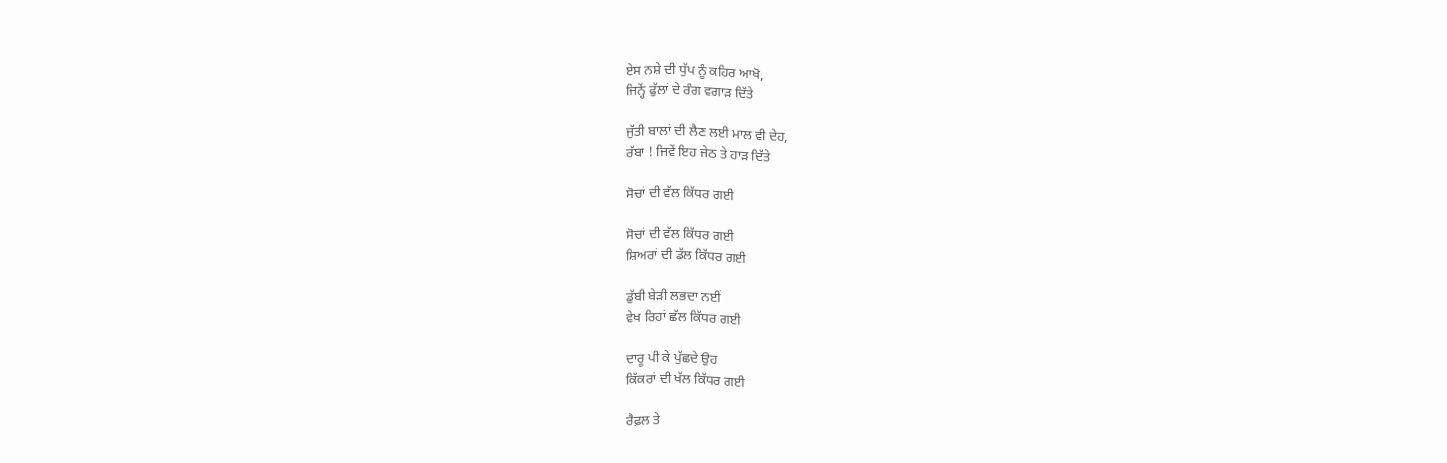ਏਸ ਨਸ਼ੇ ਦੀ ਧੁੱਪ ਨੂੰ ਕਹਿਰ ਆਖੋ,
ਜਿਨ੍ਹੇਂ ਫੁੱਲਾਂ ਦੇ ਰੰਗ ਵਗਾੜ ਦਿੱਤੇ

ਜੁੱਤੀ ਬਾਲਾਂ ਦੀ ਲੈਣ ਲਈ ਮਾਲ ਵੀ ਦੇਹ,
ਰੱਬਾ ! ਜਿਵੇਂ ਇਹ ਜੇਠ ਤੇ ਹਾੜ ਦਿੱਤੇ

ਸੋਚਾਂ ਦੀ ਵੱਲ ਕਿੱਧਰ ਗਈ

ਸੋਚਾਂ ਦੀ ਵੱਲ ਕਿੱਧਰ ਗਈ
ਸ਼ਿਅਰਾਂ ਦੀ ਡੱਲ ਕਿੱਧਰ ਗਈ

ਡੁੱਬੀ ਬੇੜੀ ਲਭਦਾ ਨਈਂ
ਵੇਖ ਰਿਹਾਂ ਛੱਲ ਕਿੱਧਰ ਗਈ

ਦਾਰੂ ਪੀ ਕੇ ਪੁੱਛਦੇ ਉਹ
ਕਿੱਕਰਾਂ ਦੀ ਖੱਲ ਕਿੱਧਰ ਗਈ

ਰੈਫ਼ਲ ਤੇ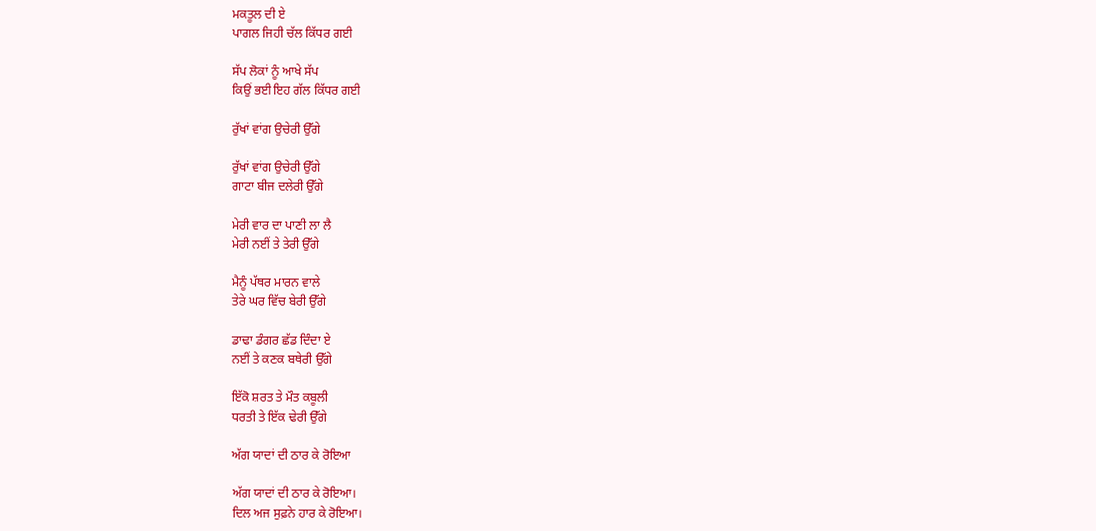ਮਕਤੂਲ ਦੀ ਏ
ਪਾਗਲ ਜਿਹੀ ਚੱਲ ਕਿੱਧਰ ਗਈ

ਸੱਪ ਲੋਕਾਂ ਨੂੰ ਆਖੇ ਸੱਪ
ਕਿਉਂ ਭਈ ਇਹ ਗੱਲ ਕਿੱਧਰ ਗਈ

ਰੁੱਖਾਂ ਵਾਂਗ ਉਚੇਰੀ ਉੱਗੇ

ਰੁੱਖਾਂ ਵਾਂਗ ਉਚੇਰੀ ਉੱਗੇ
ਗਾਟਾ ਬੀਜ ਦਲੇਰੀ ਉੱਗੇ

ਮੇਰੀ ਵਾਰ ਦਾ ਪਾਣੀ ਲਾ ਲੈ
ਮੇਰੀ ਨਈਂ ਤੇ ਤੇਰੀ ਉੱਗੇ

ਮੈਨੂੰ ਪੱਥਰ ਮਾਰਨ ਵਾਲੇ
ਤੇਰੇ ਘਰ ਵਿੱਚ ਬੇਰੀ ਉੱਗੇ

ਡਾਢਾ ਡੰਗਰ ਛੱਡ ਦਿੰਦਾ ਏ
ਨਈਂ ਤੇ ਕਣਕ ਬਥੇਰੀ ਉੱਗੇ

ਇੱਕੋ ਸ਼ਰਤ ਤੇ ਮੌਤ ਕਬੂਲੀ
ਧਰਤੀ ਤੇ ਇੱਕ ਢੇਰੀ ਉੱਗੇ

ਅੱਗ ਯਾਦਾਂ ਦੀ ਠਾਰ ਕੇ ਰੋਇਆ

ਅੱਗ ਯਾਦਾਂ ਦੀ ਠਾਰ ਕੇ ਰੋਇਆ।
ਦਿਲ ਅਜ ਸੁਫ਼ਨੇ ਹਾਰ ਕੇ ਰੋਇਆ।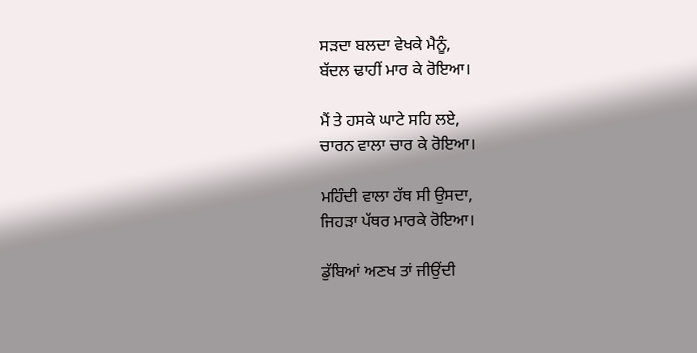ਸੜਦਾ ਬਲਦਾ ਵੇਖਕੇ ਮੈਨੂੰ,
ਬੱਦਲ ਢਾਹੀਂ ਮਾਰ ਕੇ ਰੋਇਆ।

ਮੈਂ ਤੇ ਹਸਕੇ ਘਾਟੇ ਸਹਿ ਲਏ,
ਚਾਰਨ ਵਾਲਾ ਚਾਰ ਕੇ ਰੋਇਆ।

ਮਹਿੰਦੀ ਵਾਲਾ ਹੱਥ ਸੀ ਉਸਦਾ,
ਜਿਹੜਾ ਪੱਥਰ ਮਾਰਕੇ ਰੋਇਆ।

ਡੁੱਬਿਆਂ ਅਣਖ ਤਾਂ ਜੀਉਂਦੀ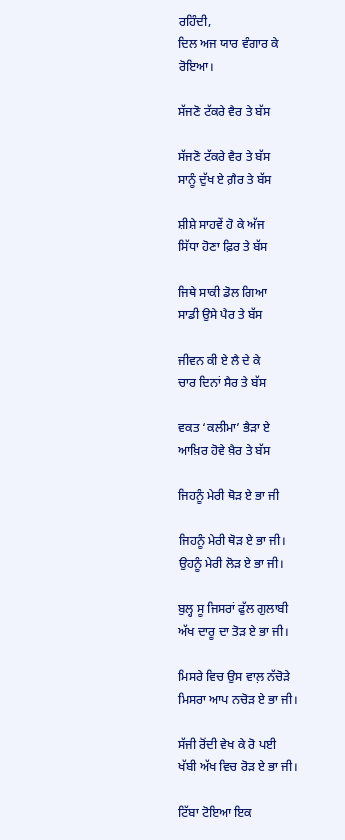ਰਹਿੰਦੀ,
ਦਿਲ ਅਜ ਯਾਰ ਵੰਗਾਰ ਕੇ ਰੋਇਆ।

ਸੱਜਣੋ ਟੱਕਰੇ ਵੈਰ ਤੇ ਬੱਸ

ਸੱਜਣੋ ਟੱਕਰੇ ਵੈਰ ਤੇ ਬੱਸ
ਸਾਨੂੰ ਦੁੱਖ ਏ ਗ਼ੈਰ ਤੇ ਬੱਸ

ਸ਼ੀਸ਼ੇ ਸਾਹਵੇਂ ਹੋ ਕੇ ਅੱਜ
ਸਿੱਧਾ ਹੋਣਾ ਫ਼ਿਰ ਤੇ ਬੱਸ

ਜਿਥੇ ਸਾਕੀ ਡੋਲ ਗਿਆ
ਸਾਡੀ ਉਸੇ ਪੈਰ ਤੇ ਬੱਸ

ਜੀਵਨ ਕੀ ਏ ਲੈ ਦੇ ਕੇ
ਚਾਰ ਦਿਨਾਂ ਸੈਰ ਤੇ ਬੱਸ

ਵਕਤ ‘ਕਲੀਮਾ’ ਭੈੜਾ ਏ
ਆਖ਼ਿਰ ਹੋਵੇ ਖ਼ੈਰ ਤੇ ਬੱਸ

ਜਿਹਨੂੰ ਮੇਰੀ ਥੋੜ ਏ ਭਾ ਜੀ

ਜਿਹਨੂੰ ਮੇਰੀ ਥੋੜ ਏ ਭਾ ਜੀ।
ਉਹਨੂੰ ਮੇਰੀ ਲੋੜ ਏ ਭਾ ਜੀ।

ਬੁਲ੍ਹ ਸੂ ਜਿਸਰਾਂ ਫੁੱਲ ਗੁਲਾਬੀ
ਅੱਖ ਦਾਰੂ ਦਾ ਤੋੜ ਏ ਭਾ ਜੀ।

ਮਿਸਰੇ ਵਿਚ ਉਸ ਵਾਲ਼ ਨੱਚੋੜੇ
ਮਿਸਰਾ ਆਪ ਨਚੋੜ ਏ ਭਾ ਜੀ।

ਸੱਜੀ ਰੋਂਦੀ ਵੇਖ ਕੇ ਰੋ ਪਈ
ਖੱਬੀ ਅੱਖ ਵਿਚ ਰੋੜ ਏ ਭਾ ਜੀ।

ਟਿੱਬਾ ਟੋਇਆ ਇਕ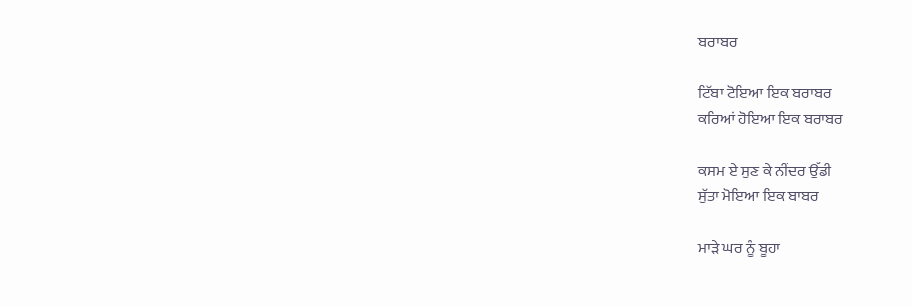ਬਰਾਬਰ

ਟਿੱਬਾ ਟੋਇਆ ਇਕ ਬਰਾਬਰ
ਕਰਿਆਂ ਹੋਇਆ ਇਕ ਬਰਾਬਰ

ਕਸਮ ਏ ਸੁਣ ਕੇ ਨੀਂਦਰ ਉੱਡੀ
ਸੁੱਤਾ ਮੋਇਆ ਇਕ ਬਾਬਰ

ਮਾੜੇ ਘਰ ਨੂੰ ਬੂਹਾ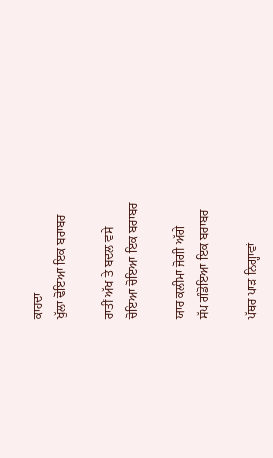ਕਾਹਦਾ
ਖੁੱਲਾ ਢੋਇਆ ਇਕ ਬਰਾਬਰ

ਰਾਤੀਂ ਅੱਖ ਤੇ ਬਦਲ ਵਸੇ
ਚੋਇਆ ਚੋਇਆ ਇਕ ਬਰਾਬਰ

ਯਾਰ ਕਲੀਮਾ ਜੋਗੀ ਅੱਗੇ
ਸੱਪ ਗੰਡੋਇਆ ਇਕ ਬਰਾਬਰ

ਪੱਥਰ ਪਾੜ ਨਿਗ੍ਹਾਵਾਂ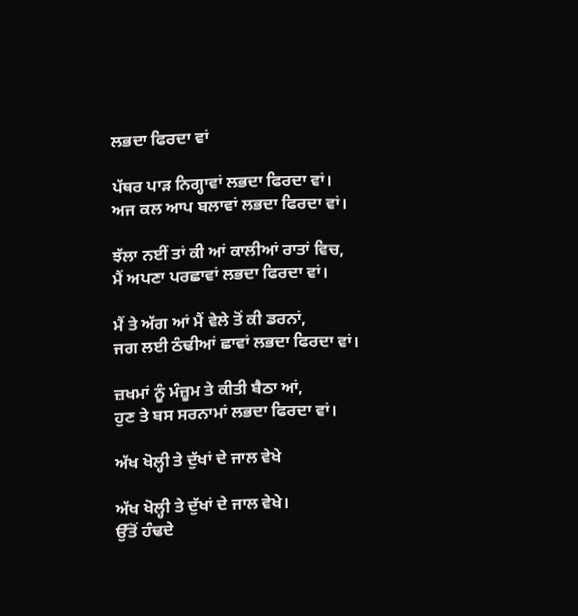ਲਭਦਾ ਫਿਰਦਾ ਵਾਂ

ਪੱਥਰ ਪਾੜ ਨਿਗ੍ਹਾਵਾਂ ਲਭਦਾ ਫਿਰਦਾ ਵਾਂ।
ਅਜ ਕਲ ਆਪ ਬਲਾਵਾਂ ਲਭਦਾ ਫਿਰਦਾ ਵਾਂ।

ਝੱਲਾ ਨਈਂ ਤਾਂ ਕੀ ਆਂ ਕਾਲੀਆਂ ਰਾਤਾਂ ਵਿਚ,
ਮੈਂ ਅਪਣਾ ਪਰਛਾਵਾਂ ਲਭਦਾ ਫਿਰਦਾ ਵਾਂ।

ਮੈਂ ਤੇ ਅੱਗ ਆਂ ਮੈਂ ਵੇਲੇ ਤੋਂ ਕੀ ਡਰਨਾਂ,
ਜਗ ਲਈ ਠੰਢੀਆਂ ਛਾਵਾਂ ਲਭਦਾ ਫਿਰਦਾ ਵਾਂ।

ਜ਼ਖਮਾਂ ਨੂੰ ਮੰਜ਼ੂਮ ਤੇ ਕੀਤੀ ਬੈਠਾ ਆਂ,
ਹੁਣ ਤੇ ਬਸ ਸਰਨਾਮਾਂ ਲਭਦਾ ਫਿਰਦਾ ਵਾਂ।

ਅੱਖ ਖੋਲ੍ਹੀ ਤੇ ਦੁੱਖਾਂ ਦੇ ਜਾਲ ਵੇਖੇ

ਅੱਖ ਖੋਲ੍ਹੀ ਤੇ ਦੁੱਖਾਂ ਦੇ ਜਾਲ ਵੇਖੇ।
ਉੱਤੋਂ ਹੰਢਦੇ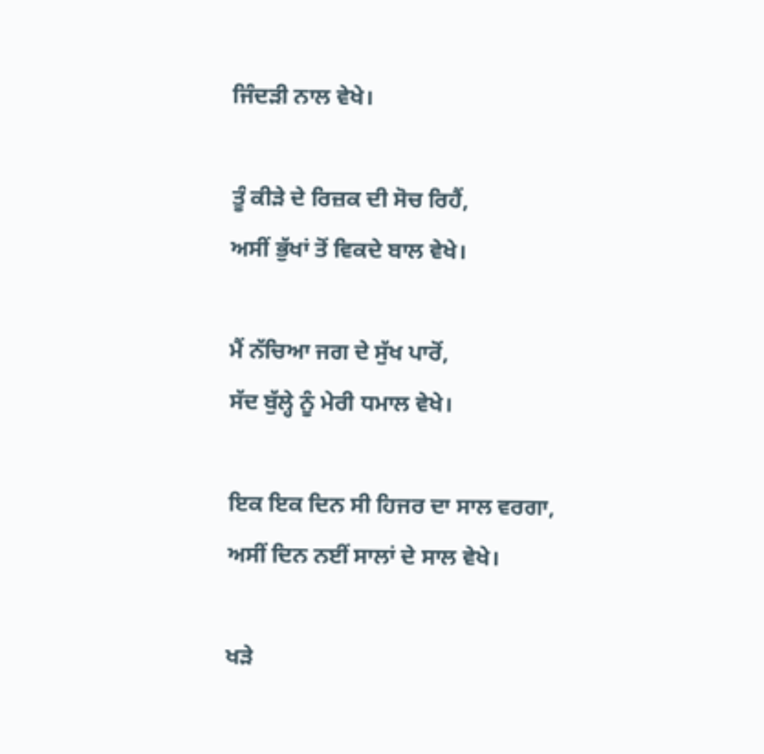ਜਿੰਦੜੀ ਨਾਲ ਵੇਖੇ।

ਤੂੰ ਕੀੜੇ ਦੇ ਰਿਜ਼ਕ ਦੀ ਸੋਚ ਰਿਹੈਂ,
ਅਸੀਂ ਭੁੱਖਾਂ ਤੋਂ ਵਿਕਦੇ ਬਾਲ ਵੇਖੇ।

ਮੈਂ ਨੱਚਿਆ ਜਗ ਦੇ ਸੁੱਖ ਪਾਰੋਂ,
ਸੱਦ ਬੁੱਲ੍ਹੇ ਨੂੰ ਮੇਰੀ ਧਮਾਲ ਵੇਖੇ।

ਇਕ ਇਕ ਦਿਨ ਸੀ ਹਿਜਰ ਦਾ ਸਾਲ ਵਰਗਾ,
ਅਸੀਂ ਦਿਨ ਨਈਂ ਸਾਲਾਂ ਦੇ ਸਾਲ ਵੇਖੇ।

ਖੜੇ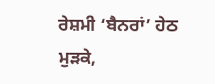ਰੇਸ਼ਮੀ ‘ਬੈਨਰਾਂ’ ਹੇਠ ਮੁੜਕੇ,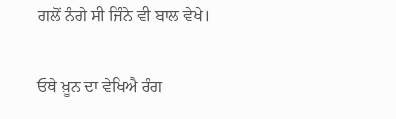ਗਲੋਂ ਨੰਗੇ ਸੀ ਜਿੰਨੇ ਵੀ ਬਾਲ ਵੇਖੇ।

ਓਥੇ ਖ਼ੂਨ ਦਾ ਵੇਖਿਐ ਰੰਗ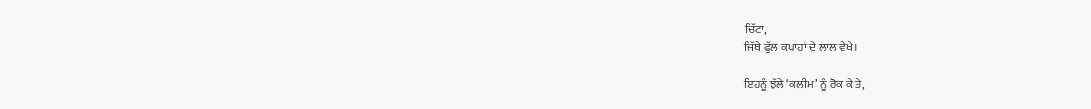ਚਿੱਟਾ,
ਜਿੱਥੇ ਫੁੱਲ ਕਪਾਹਾਂ ਦੇ ਲਾਲ ਵੇਖੇ।

ਇਹਨੂੰ ਝੱਲੇ ‘ਕਲੀਮ’ ਨੂੰ ਰੋਕ ਕੇ ਤੇ,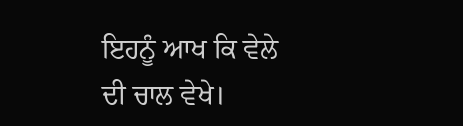ਇਹਨੂੰ ਆਖ ਕਿ ਵੇਲੇ ਦੀ ਚਾਲ ਵੇਖੇ।